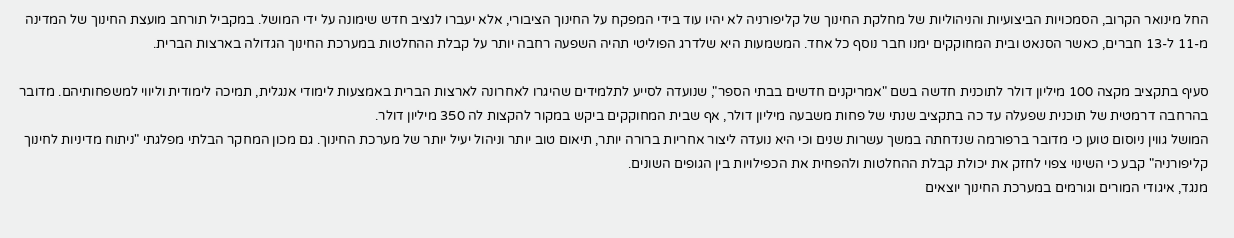החל מינואר הקרוב, הסמכויות הביצועיות והניהוליות של מחלקת החינוך של קליפורניה לא יהיו עוד בידי המפקח על החינוך הציבורי, אלא יעברו לנציב חדש שימונה על ידי המושל. במקביל תורחב מועצת החינוך של המדינה מ-11 ל-13 חברים, כאשר הסנאט ובית המחוקקים ימנו חבר נוסף כל אחד. המשמעות היא שלדרג הפוליטי תהיה השפעה רחבה יותר על קבלת ההחלטות במערכת החינוך הגדולה בארצות הברית.

סעיף בתקציב מקצה 100 מיליון דולר לתוכנית חדשה בשם "אמריקנים חדשים בבתי הספר", שנועדה לסייע לתלמידים שהיגרו לאחרונה לארצות הברית באמצעות לימודי אנגלית, תמיכה לימודית וליווי למשפחותיהם. מדובר בהרחבה דרמטית של תוכנית שפעלה עד כה בתקציב שנתי של פחות משבעה מיליון דולר, אף שבית המחוקקים ביקש במקור להקצות לה 350 מיליון דולר.
המושל גווין ניוסום טוען כי מדובר ברפורמה שנדחתה במשך עשרות שנים וכי היא נועדה ליצור אחריות ברורה יותר, תיאום טוב יותר וניהול יעיל יותר של מערכת החינוך. גם מכון המחקר הבלתי מפלגתי "ניתוח מדיניות לחינוך קליפורניה" קבע כי השינוי צפוי לחזק את יכולת קבלת ההחלטות ולהפחית את הכפילויות בין הגופים השונים.
מנגד, איגודי המורים וגורמים במערכת החינוך יוצאים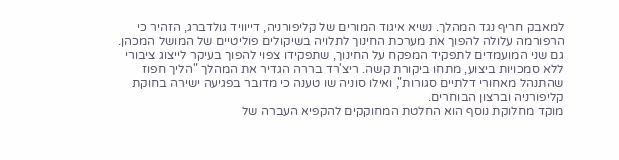למאבק חריף נגד המהלך. נשיא איגוד המורים של קליפורניה, דייוויד גולדברג, הזהיר כי הרפורמה עלולה להפוך את מערכת החינוך לתלויה בשיקולים פוליטיים של המושל המכהן. גם שני המועמדים לתפקיד המפקח על החינוך, שתפקידו צפוי להפוך בעיקר לייצוג ציבורי ללא סמכויות ביצוע, מתחו ביקורת קשה. ריצ'רד בררה הגדיר את המהלך "הליך חפוז שהתנהל מאחורי דלתיים סגורות", ואילו סוניה שו טענה כי מדובר בפגיעה ישירה בחוקת קליפורניה וברצון הבוחרים.
מוקד מחלוקת נוסף הוא החלטת המחוקקים להקפיא העברה של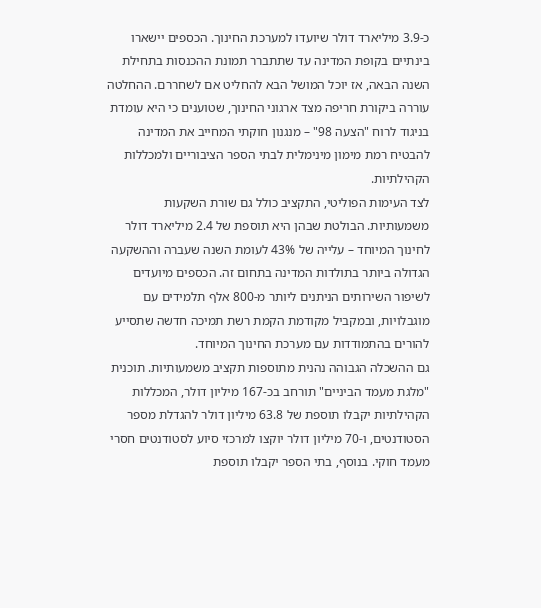כ-3.9 מיליארד דולר שיועדו למערכת החינוך. הכספים יישארו בינתיים בקופת המדינה עד שתתברר תמונת ההכנסות בתחילת השנה הבאה, אז יוכל המושל הבא להחליט אם לשחררם. ההחלטה עוררה ביקורת חריפה מצד ארגוני החינוך, שטוענים כי היא עומדת בניגוד לרוח "הצעה 98" – מנגנון חוקתי המחייב את המדינה להבטיח רמת מימון מינימלית לבתי הספר הציבוריים ולמכללות הקהילתיות.
לצד העימות הפוליטי, התקציב כולל גם שורת השקעות משמעותיות. הבולטת שבהן היא תוספת של 2.4 מיליארד דולר לחינוך המיוחד – עלייה של 43% לעומת השנה שעברה וההשקעה הגדולה ביותר בתולדות המדינה בתחום זה. הכספים מיועדים לשיפור השירותים הניתנים ליותר מ-800 אלף תלמידים עם מוגבלויות, ובמקביל מקודמת הקמת רשת תמיכה חדשה שתסייע להורים בהתמודדות עם מערכת החינוך המיוחד.
גם ההשכלה הגבוהה נהנית מתוספות תקציב משמעותיות. תוכנית "מלגת מעמד הביניים" תורחב בכ-167 מיליון דולר, המכללות הקהילתיות יקבלו תוספת של 63.8 מיליון דולר להגדלת מספר הסטודנטים, ו-70 מיליון דולר יוקצו למרכזי סיוע לסטודנטים חסרי מעמד חוקי. בנוסף, בתי הספר יקבלו תוספת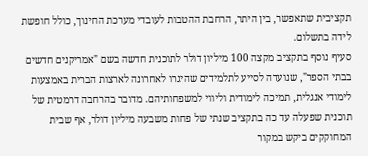תקציבית שתאפשר, בין היתר, הרחבת ההטבות לעובדי מערכת החינוך, כולל חופשת לידה בתשלום.
סעיף נוסף בתקציב מקצה 100 מיליון דולר לתוכנית חדשה בשם "אמריקנים חדשים בבתי הספר", שנועדה לסייע לתלמידים שהיגרו לאחרונה לארצות הברית באמצעות לימודי אנגלית, תמיכה לימודית וליווי למשפחותיהם. מדובר בהרחבה דרמטית של תוכנית שפעלה עד כה בתקציב שנתי של פחות משבעה מיליון דולר, אף שבית המחוקקים ביקש במקור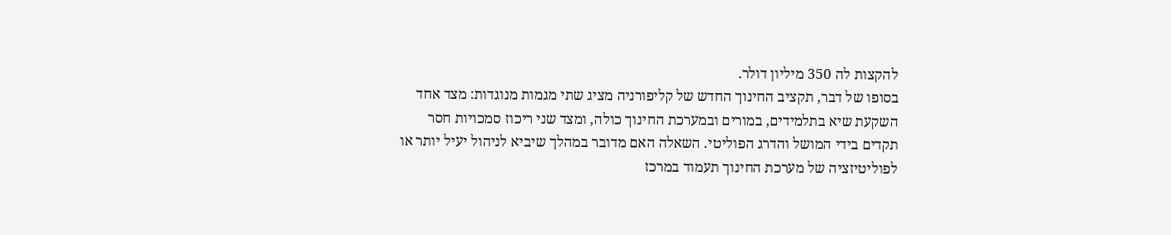להקצות לה 350 מיליון דולר.
בסופו של דבר, תקציב החינוך החדש של קליפורניה מציג שתי מגמות מנוגדות: מצד אחד השקעת שיא בתלמידים, במורים ובמערכת החינוך כולה, ומצד שני ריכוז סמכויות חסר תקדים בידי המושל והדרג הפוליטי. השאלה האם מדובר במהלך שיביא לניהול יעיל יותר או לפוליטיזציה של מערכת החינוך תעמוד במרכז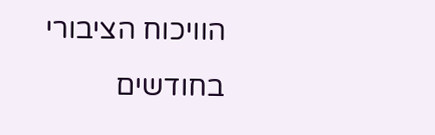הוויכוח הציבורי בחודשים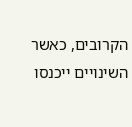הקרובים, כאשר השינויים ייכנסו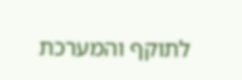לתוקף והמערכת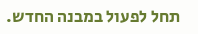תחל לפעול במבנה החדש.